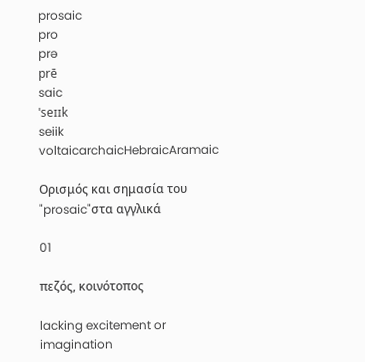prosaic
pro
prə
prē
saic
ˈseɪɪk
seiik
voltaicarchaicHebraicAramaic

Ορισμός και σημασία του "prosaic"στα αγγλικά

01

πεζός, κοινότοπος

lacking excitement or imagination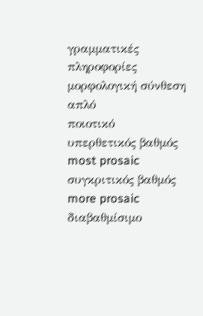γραμματικές πληροφορίες
μορφολογική σύνθεση
απλό
ποιοτικό
υπερθετικός βαθμός
most prosaic
συγκριτικός βαθμός
more prosaic
διαβαθμίσιμο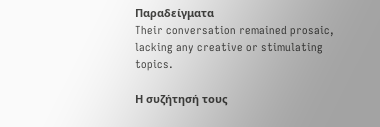Παραδείγματα
Their conversation remained prosaic, lacking any creative or stimulating topics.

Η συζήτησή τους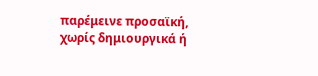παρέμεινε προσαϊκή, χωρίς δημιουργικά ή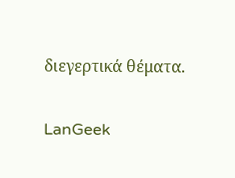διεγερτικά θέματα.

LanGeek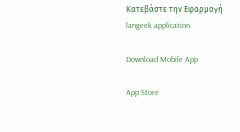Κατεβάστε την Εφαρμογή
langeek application

Download Mobile App

App Store